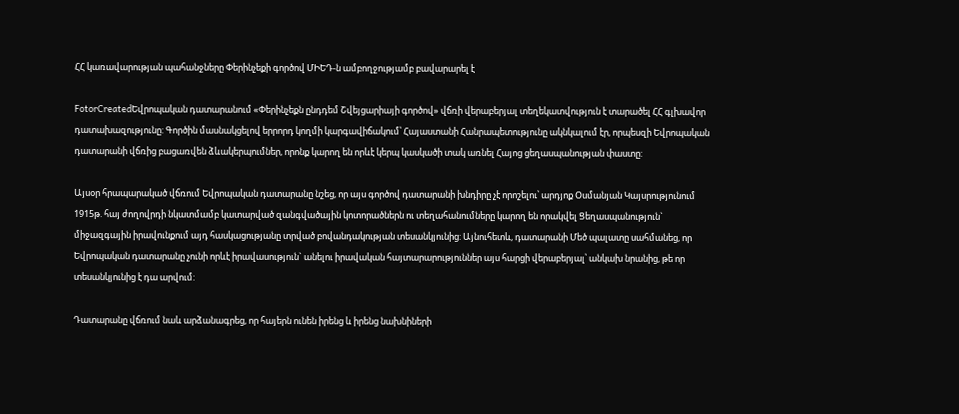ՀՀ կառավարության պահանջները Փերինչեքի գործով ՄԻԵԴ-ն ամբողջությամբ բավարարել է

FotorCreatedԵվրոպական դատարանում «Փերինչեքն ընդդեմ Շվեյցարիայի գործով» վճռի վերաբերյալ տեղեկատվություն է տարածել ՀՀ գլխավոր դատախազությունը: Գործին մասնակցելով երրորդ կողմի կարգավիճակում՝ Հայաստանի Հանրապետությունը ակնկալում էր, որպեսզի Եվրոպական դատարանի վճռից բացառվեն ձևակերպումներ, որոնք կարող են որևէ կերպ կասկածի տակ առնել Հայոց ցեղասպանության փաստը:

Այսօր հրապարակած վճռում Եվրոպական դատարանը նշեց, որ այս գործով դատարանի խնդիրը չէ որոշելու՝ արդյոք Օսմանյան Կայսրությունում 1915թ. հայ ժողովրդի նկատմամբ կատարված զանգվածային կոտորածներն ու տեղահանումները կարող են որակվել Ցեղասպանություն` միջազգային իրավունքում այդ հասկացությանը տրված բովանդակության տեսանկյունից: Այնուհետև, դատարանի Մեծ պալատը սահմանեց, որ Եվրոպական դատարանը չունի որևէ իրավասություն` անելու իրավական հայտարարություններ այս հարցի վերաբերյալ՝ անկախ նրանից, թե որ տեսանկյունից է դա արվում:

Դատարանը վճռում նաև արձանագրեց, որ հայերն ունեն իրենց և իրենց նախնիների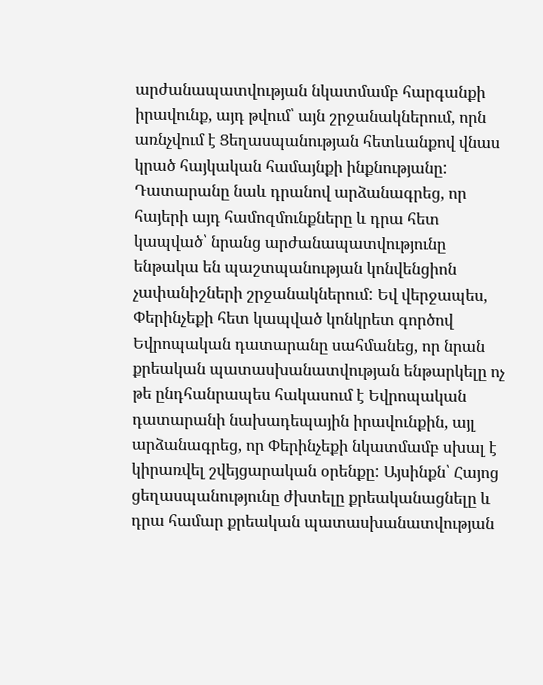արժանապատվության նկատմամբ հարգանքի իրավունք, այդ թվում՝ այն շրջանակներում, որն առնչվում է Ցեղասպանության հետևանքով վնաս կրած հայկական համայնքի ինքնությանը: Դատարանը նաև դրանով արձանագրեց, որ հայերի այդ համոզմունքները և դրա հետ կապված՝ նրանց արժանապատվությունը ենթակա են պաշտպանության կոնվենցիոն չափանիշների շրջանակներում: Եվ վերջապես, Փերինչեքի հետ կապված կոնկրետ գործով Եվրոպական դատարանը սահմանեց, որ նրան քրեական պատասխանատվության ենթարկելը ոչ թե ընդհանրապես հակասում է Եվրոպական դատարանի նախադեպային իրավունքին, այլ արձանագրեց, որ Փերինչեքի նկատմամբ սխալ է կիրառվել շվեյցարական օրենքը: Այսինքն՝ Հայոց ցեղասպանությունը ժխտելը քրեականացնելը և դրա համար քրեական պատասխանատվության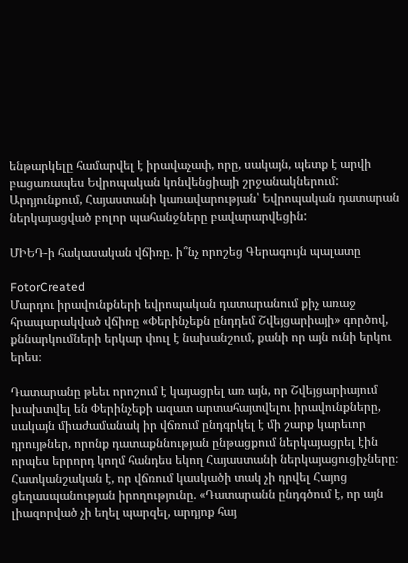ենթարկելը համարվել է իրավաչափ, որը, սակայն, պետք է արվի բացառապես Եվրոպական կոնվենցիայի շրջանակներում: Արդյունքում, Հայաստանի կառավարության՝ Եվրոպական դատարան ներկայացված բոլոր պահանջները բավարարվեցին:

ՄԻԵԴ-ի հակասական վճիռը. ի՞նչ որոշեց Գերագույն պալատը

FotorCreated
Մարդու իրավունքների եվրոպական դատարանում քիչ առաջ հրապարակված վճիռը «Փերինչեքն ընդդեմ Շվեյցարիայի» գործով, քննարկումների երկար փուլ է նախանշում, քանի որ այն ունի երկու երես։

Դատարանը թեեւ որոշում է կայացրել առ այն, որ Շվեյցարիայում խախտվել են Փերինչեքի ազատ արտահայտվելու իրավունքները, սակայն միաժամանակ իր վճռում ընդգրկել է մի շարք կարեւոր դրույթներ, որոնք դատաքննության ընթացքում ներկայացրել էին որպես երրորդ կողմ հանդես եկող Հայաստանի ներկայացուցիչները։ Հատկանշական է, որ վճռում կասկածի տակ չի դրվել Հայոց ցեղասպանության իրողությունը. «Դատարանն ընդգծում է, որ այն լիազորված չի եղել պարզել, արդյոք հայ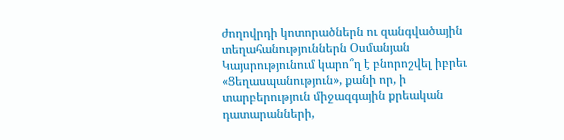ժողովրդի կոտորածներն ու զանգվածային տեղահանություններն Օսմանյան Կայսրությունում կարո՞ղ է բնորոշվել իբրեւ «Ցեղասպանություն», քանի որ, ի տարբերություն միջազգային քրեական դատարանների,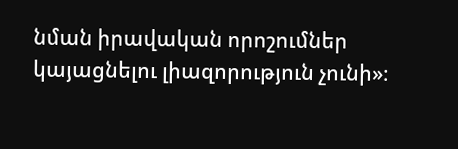նման իրավական որոշումներ կայացնելու լիազորություն չունի»։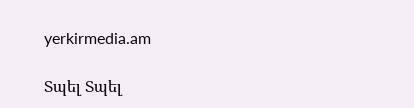yerkirmedia.am

Տպել Տպել